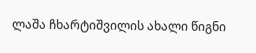ლაშა ჩხარტიშვილის ახალი წიგნი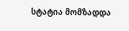სტატია მომზადდა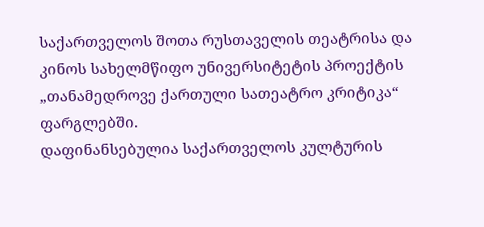საქართველოს შოთა რუსთაველის თეატრისა და
კინოს სახელმწიფო უნივერსიტეტის პროექტის
„თანამედროვე ქართული სათეატრო კრიტიკა“ ფარგლებში.
დაფინანსებულია საქართველოს კულტურის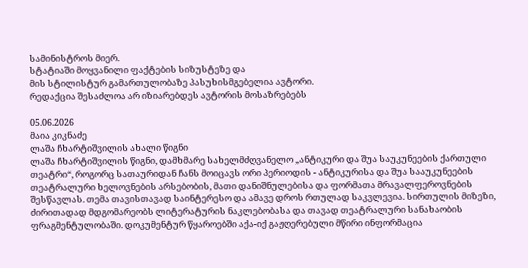სამინისტროს მიერ.
სტატიაში მოყვანილი ფაქტების სიზუსტეზე და
მის სტილისტურ გამართულობაზე პასუხისმგებელია ავტორი.
რედაქცია შესაძლოა არ იზიარებდეს ავტორის მოსაზრებებს

05.06.2026
მაია კიკნაძე
ლაშა ჩხარტიშვილის ახალი წიგნი
ლაშა ჩხარტიშვილის წიგნი, დამხმარე სახელმძღვანელო „ანტიკური და შუა საუკუნეების ქართული თეატრი“, როგორც სათაურიდან ჩანს მოიცავს ორი პერიოდის - ანტიკურისა და შუა სააუკუნეების თეატრალური ხელოვნების არსებობის, მათი დანიშნულებისა და ფორმათა მრავალფეროვნების შესწავლას. თემა თავისთავად საინტერესო და ამავე დროს რთულად საკვლევია. სირთულის მიზეზი, ძირითადად მდგომარეობს ლიტერატურის ნაკლებობასა და თავად თეატრალური სანახაობის ფრაგმენტულობაში. დოკუმენტურ წყაროებში აქა-იქ გაჟღერებული მწირი ინფორმაცია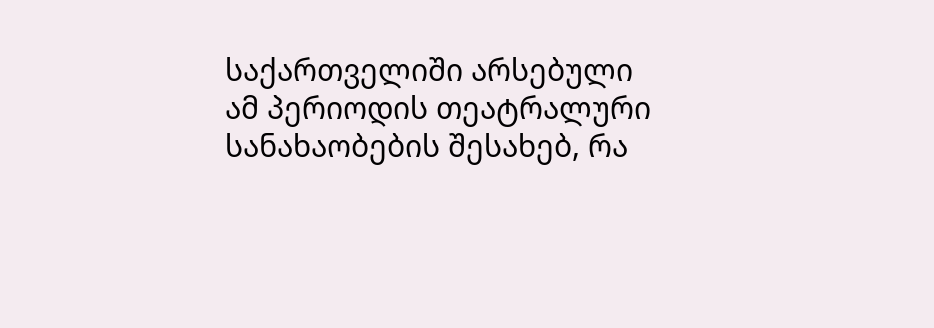საქართველიში არსებული ამ პერიოდის თეატრალური სანახაობების შესახებ, რა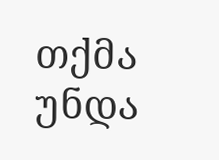თქმა უნდა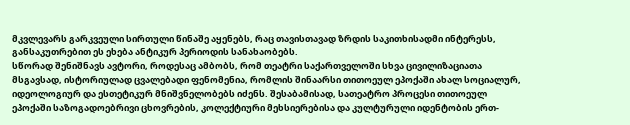მკვლევარს გარკვეული სირთული წინაშე აყენებს, რაც თავისთავად ზრდის საკითხისადმი ინტერესს, განსაკუთრებით ეს ეხება ანტიკურ პერიოდის სანახაობებს.
სწორად შენიშნავს ავტორი, როდესაც ამბობს, რომ თეატრი საქართველოში სხვა ცივილიზაციათა მსგავსად, ისტორიულად ცვალებადი ფენომენია, რომლის შინაარსი თითოეულ ეპოქაში ახალ სოციალურ, იდეოლოგიურ და ესთეტიკურ მნიშვნელობებს იძენს. შესაბამისად, სათეატრო პროცესი თითოეულ ეპოქაში საზოგადოებრივი ცხოვრების, კოლექტიური მეხსიერებისა და კულტურული იდენტობის ერთ-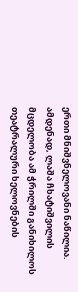ერთი მნიშვნელოვანი ნაწილია. ამდენად, ლაშა ჩხატიშვილის მცდელობა ამ ჭრილში განიხილოს თეატრალური ხელოვნების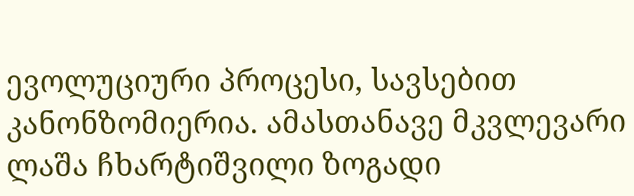ევოლუციური პროცესი, სავსებით კანონზომიერია. ამასთანავე მკვლევარი ლაშა ჩხარტიშვილი ზოგადი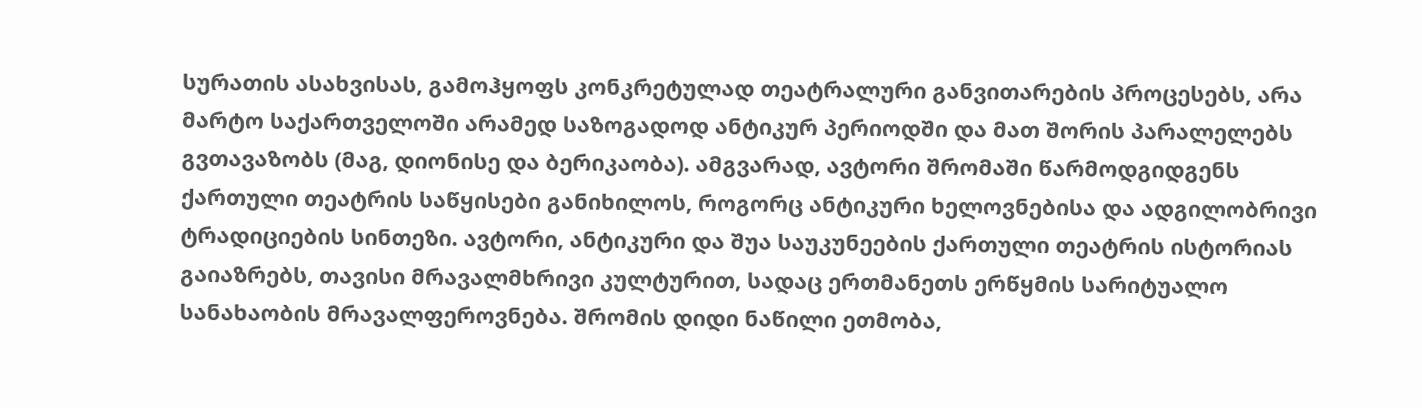სურათის ასახვისას, გამოჰყოფს კონკრეტულად თეატრალური განვითარების პროცესებს, არა მარტო საქართველოში არამედ საზოგადოდ ანტიკურ პერიოდში და მათ შორის პარალელებს გვთავაზობს (მაგ, დიონისე და ბერიკაობა). ამგვარად, ავტორი შრომაში წარმოდგიდგენს ქართული თეატრის საწყისები განიხილოს, როგორც ანტიკური ხელოვნებისა და ადგილობრივი ტრადიციების სინთეზი. ავტორი, ანტიკური და შუა საუკუნეების ქართული თეატრის ისტორიას გაიაზრებს, თავისი მრავალმხრივი კულტურით, სადაც ერთმანეთს ერწყმის სარიტუალო სანახაობის მრავალფეროვნება. შრომის დიდი ნაწილი ეთმობა,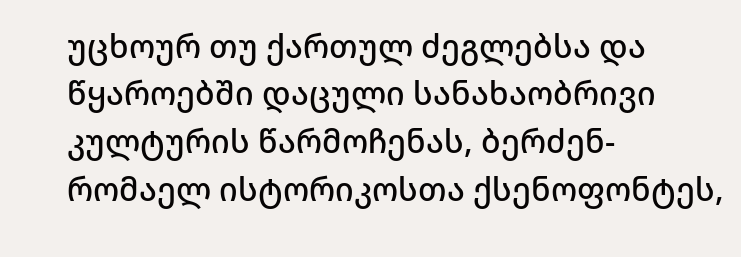უცხოურ თუ ქართულ ძეგლებსა და წყაროებში დაცული სანახაობრივი კულტურის წარმოჩენას, ბერძენ-რომაელ ისტორიკოსთა ქსენოფონტეს,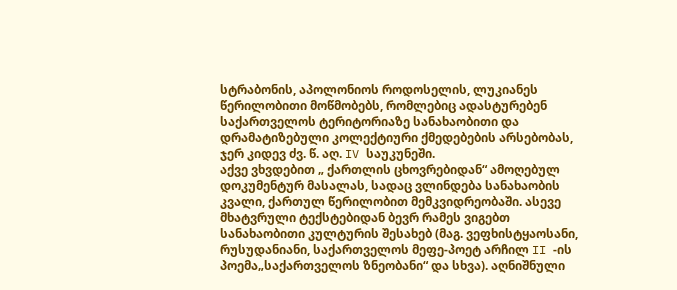სტრაბონის, აპოლონიოს როდოსელის, ლუკიანეს წერილობითი მოწმობებს, რომლებიც ადასტურებენ საქართველოს ტერიტორიაზე სანახაობითი და დრამატიზებული კოლექტიური ქმედებების არსებობას, ჯერ კიდევ ძვ. წ. აღ. IV საუკუნეში.
აქვე ვხვდებით „ ქართლის ცხოვრებიდან“ ამოღებულ დოკუმენტურ მასალას, სადაც ვლინდება სანახაობის კვალი, ქართულ წერილობით მემკვიდრეობაში. ასევე მხატვრული ტექსტებიდან ბევრ რამეს ვიგებთ სანახაობითი კულტურის შესახებ (მაგ. ვეფხისტყაოსანი, რუსუდანიანი, საქართველოს მეფე-პოეტ არჩილ II -ის პოემა„საქართველოს ზნეობანი“ და სხვა). აღნიშნული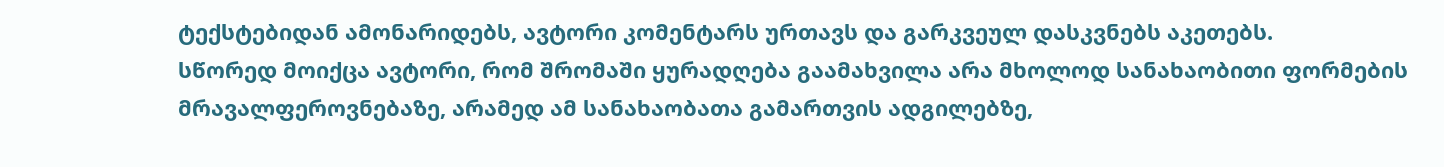ტექსტებიდან ამონარიდებს, ავტორი კომენტარს ურთავს და გარკვეულ დასკვნებს აკეთებს.
სწორედ მოიქცა ავტორი, რომ შრომაში ყურადღება გაამახვილა არა მხოლოდ სანახაობითი ფორმების მრავალფეროვნებაზე, არამედ ამ სანახაობათა გამართვის ადგილებზე,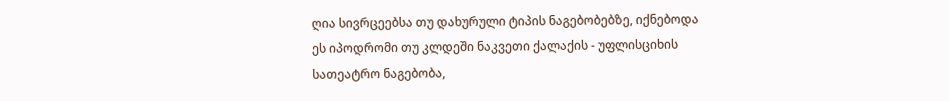ღია სივრცეებსა თუ დახურული ტიპის ნაგებობებზე, იქნებოდა ეს იპოდრომი თუ კლდეში ნაკვეთი ქალაქის - უფლისციხის სათეატრო ნაგებობა,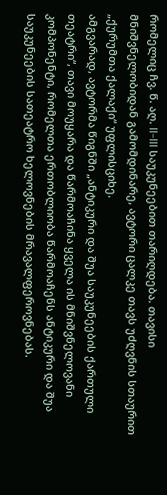რომელიც ჩვ. წ. აღ. II–III საუკუნეებით თარიღდება. თავისი მნიშვნელობიდან გამომდინარე, ავტორი ცალკე თავს უძღვნის სთაურით „ქურუმთა ქალაქი“ უფლისციხე.
ამგვარად, ავტორმა წიგნში „ანტიკური და შუა საუკუნეების ქართული თეატრი“, თავი მოუყარა და წარმოაჩინა ყველა ის მნიშვნელოვანი კომპონენტი, რომელთა ერთობლიობა წარმოაჩენს ანტიკური და შუა საუკუნეების სათეატრო ხელოვნების მრავალფეროვნებას.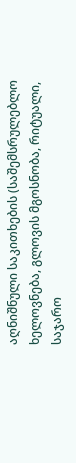აღნიშნული საკითხების (საშემსრულებლო ხელოვნება, გლოვის მგოსნობა, რიტუალი, საჯარო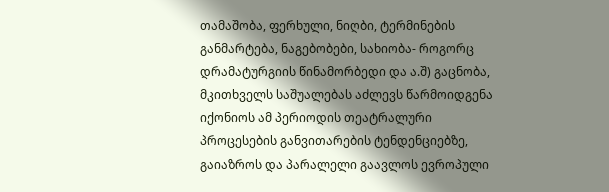თამაშობა, ფერხული, ნიღბი, ტერმინების განმარტება, ნაგებობები, სახიობა- როგორც დრამატურგიის წინამორბედი და ა.შ) გაცნობა, მკითხველს საშუალებას აძლევს წარმოიდგენა იქონიოს ამ პერიოდის თეატრალური პროცესების განვითარების ტენდენციებზე, გაიაზროს და პარალელი გაავლოს ევროპული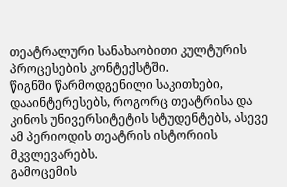თეატრალური სანახაობითი კულტურის პროცესების კონტექსტში.
წიგნში წარმოდგენილი საკითხები, დააინტერესებს, როგორც თეატრისა და კინოს უნივერსიტეტის სტუდენტებს, ასევე ამ პერიოდის თეატრის ისტორიის მკვლევარებს.
გამოცემის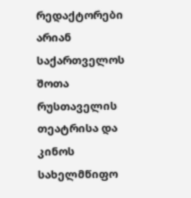რედაქტორები არიან საქართველოს შოთა რუსთაველის თეატრისა და კინოს სახელმწიფო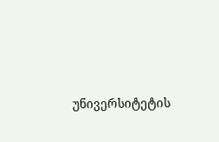უნივერსიტეტის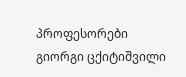პროფესორები გიორგი ცქიტიშვილი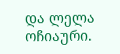და ლელა ოჩიაური.